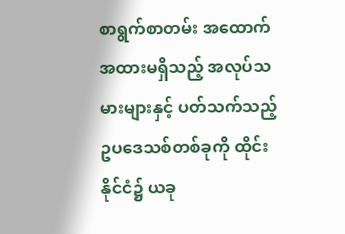စာရွက်စာတမ်း အထောက်အထားမရှိသည့် အလုပ်သမားများနှင့် ပတ်သက်သည့် ဥပဒေသစ်တစ်ခုကို ထိုင်းနိုင်ငံ၌ ယခု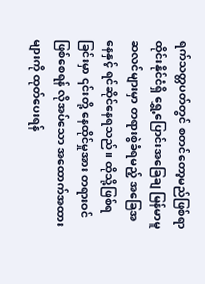ရက်သတ္တပတ်တွင် စတင်တော့မည်ဖြစ်ရာ ထိုင်းနိုင်ငံရှိ ရွှေ့ပြောင်းအခြေချ မြန်မာမူဆလင်များမှာ တရားစွဲခံရမည့် အခြေအနေနှင့် ရင်ဆိုင်နေရသည်။ ထိုသို့ဖြစ်ရခြင်းမှာ ၎င်းတို့ နေထိုင်မှုအား တရားဝင်ဖြစ်စေရန် လိုအပ်သော အထောက်အထားများကို ထုတ်ပေးရန်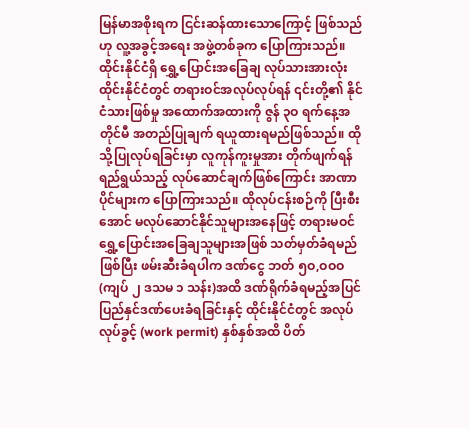မြန်မာအစိုးရက ငြင်းဆန်ထားသောကြောင့် ဖြစ်သည်ဟု လူ့အခွင့်အရေး အဖွဲ့တစ်ခုက ပြောကြားသည်။
ထိုင်းနိုင်ငံရှိ ရွှေ့ပြောင်းအခြေချ လုပ်သားအားလုံး ထိုင်းနိုင်ငံတွင် တရားဝင်အလုပ်လုပ်ရန် ၎င်းတို့၏ နိုင်ငံသားဖြစ်မှု အထောက်အထားကို ဇွန် ၃ဝ ရက်နေ့အတိုင်မီ အတည်ပြုချက် ရယူထားရမည်ဖြစ်သည်။ ထိုသို့ပြုလုပ်ရခြင်းမှာ လူကုန်ကူးမှုအား တိုက်ဖျက်ရန် ရည်ရွယ်သည့် လုပ်ဆောင်ချက်ဖြစ်ကြောင်း အာဏာပိုင်များက ပြောကြားသည်။ ထိုလုပ်ငန်းစဉ်ကို ပြီးစီးအောင် မလုပ်ဆောင်နိုင်သူများအနေဖြင့် တရားမဝင် ရွှေ့ပြောင်းအခြေချသူများအဖြစ် သတ်မှတ်ခံရမည်ဖြစ်ပြီး ဖမ်းဆီးခံရပါက ဒဏ်ငွေ ဘတ် ၅ဝ,ဝဝဝ (ကျပ် ၂ ဒသမ ၁ သန်း)အထိ ဒဏ်ရိုက်ခံရမည့်အပြင် ပြည်နှင်ဒဏ်ပေးခံရခြင်းနှင့် ထိုင်းနိုင်ငံတွင် အလုပ်လုပ်ခွင့် (work permit) နှစ်နှစ်အထိ ပိတ်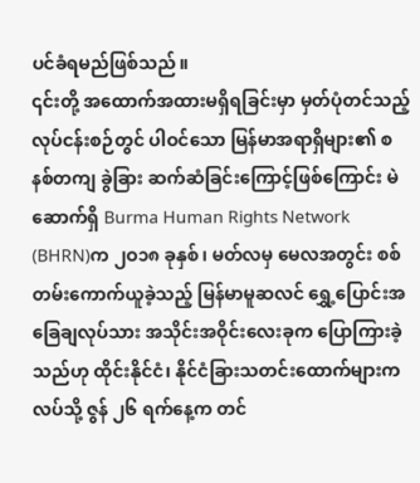ပင်ခံရမည်ဖြစ်သည်။
၎င်းတို့ အထောက်အထားမရှိရခြင်းမှာ မှတ်ပုံတင်သည့် လုပ်ငန်းစဉ်တွင် ပါဝင်သော မြန်မာအရာရှိများ၏ စနစ်တကျ ခွဲခြား ဆက်ဆံခြင်းကြောင့်ဖြစ်ကြောင်း မဲဆောက်ရှိ Burma Human Rights Network (BHRN)က ၂ဝ၁၈ ခုနှစ်၊ မတ်လမှ မေလအတွင်း စစ်တမ်းကောက်ယူခဲ့သည့် မြန်မာမူဆလင် ရွှေ့ပြောင်းအခြေချလုပ်သား အသိုင်းအဝိုင်းလေးခုက ပြောကြားခဲ့သည်ဟု ထိုင်းနိုင်ငံ၊ နိုင်ငံခြားသတင်းထောက်များကလပ်သို့ ဇွန် ၂၆ ရက်နေ့က တင်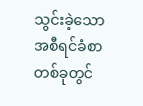သွင်းခဲ့သော အစီရင်ခံစာတစ်ခုတွင်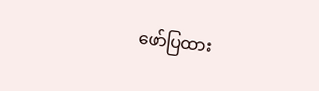ဖော်ပြထား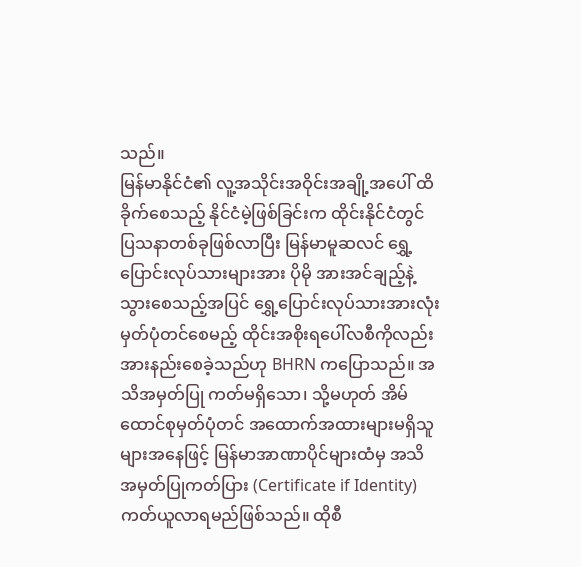သည်။
မြန်မာနိုင်ငံ၏ လူ့အသိုင်းအဝိုင်းအချို့အပေါ် ထိခိုက်စေသည့် နိုင်ငံမဲ့ဖြစ်ခြင်းက ထိုင်းနိုင်ငံတွင် ပြသနာတစ်ခုဖြစ်လာပြီး မြန်မာမူဆလင် ရွှေ့ပြောင်းလုပ်သားများအား ပိုမို အားအင်ချည့်နဲ့သွားစေသည့်အပြင် ရွှေ့ပြောင်းလုပ်သားအားလုံး မှတ်ပုံတင်စေမည့် ထိုင်းအစိုးရပေါ်လစီကိုလည်း အားနည်းစေခဲ့သည်ဟု BHRN ကပြောသည်။ အသိအမှတ်ပြု ကတ်မရှိသော၊ သို့မဟုတ် အိမ်ထောင်စုမှတ်ပုံတင် အထောက်အထားများမရှိသူများအနေဖြင့် မြန်မာအာဏာပိုင်များထံမှ အသိအမှတ်ပြုကတ်ပြား (Certificate if Identity) ကတ်ယူလာရမည်ဖြစ်သည်။ ထိုစီ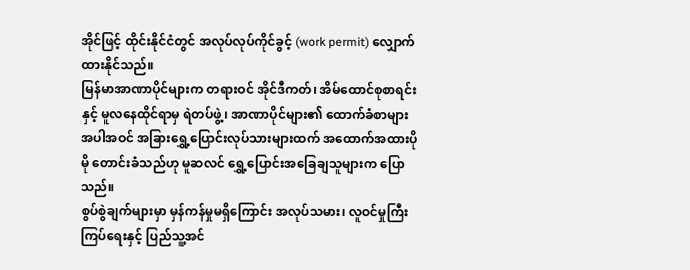အိုင်ဖြင့် ထိုင်းနိုင်ငံတွင် အလုပ်လုပ်ကိုင်ခွင့် (work permit) လျှောက်ထားနိုင်သည်။
မြန်မာအာဏာပိုင်များက တရားဝင် အိုင်ဒီကတ်၊ အိမ်ထောင်စုစာရင်းနှင့် မူလနေထိုင်ရာမှ ရဲတပ်ဖွဲ့၊ အာဏာပိုင်များ၏ ထောက်ခံစာများအပါအဝင် အခြားရွှေ့ပြောင်းလုပ်သားများထက် အထောက်အထားပိုမို တောင်းခံသည်ဟု မူဆလင် ရွှေ့ပြောင်းအခြေချသူများက ပြောသည်။
စွပ်စွဲချက်များမှာ မှန်ကန်မှုမရှိကြောင်း အလုပ်သမား၊ လူဝင်မှုကြီးကြပ်ရေးနှင့် ပြည်သူ့အင်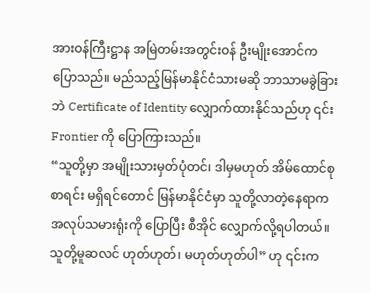အားဝန်ကြီးဋ္ဌာန အမြဲတမ်းအတွင်းဝန် ဦးမျိုးအောင်က ပြောသည်။ မည်သည့်မြန်မာနိုင်ငံသားမဆို ဘာသာမခွဲခြားဘဲ Certificate of Identity လျှောက်ထားနိုင်သည်ဟု ၎င်း Frontier ကို ပြောကြားသည်။
“သူတို့မှာ အမျိုးသားမှတ်ပုံတင်၊ ဒါမှမဟုတ် အိမ်ထောင်စုစာရင်း မရှိရင်တောင် မြန်မာနိုင်ငံမှာ သူတို့လာတဲ့နေရာက အလုပ်သမားရုံးကို ပြောပြီး စီအိုင် လျှောက်လို့ရပါတယ်။ သူတို့မူဆလင် ဟုတ်ဟုတ်၊ မဟုတ်ဟုတ်ပါ” ဟု ၎င်းက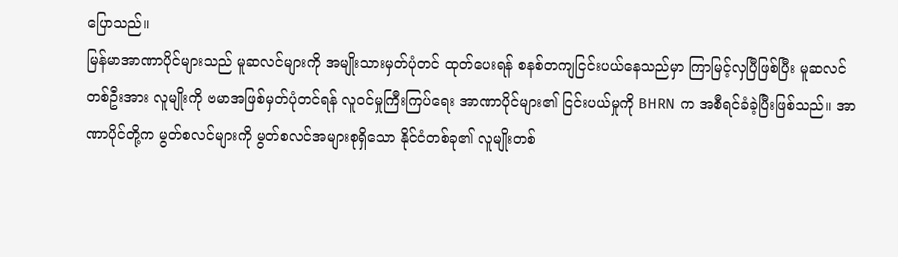ပြောသည်။
မြန်မာအာဏာပိုင်များသည် မူဆလင်များကို အမျိုးသားမှတ်ပုံတင် ထုတ်ပေးရန် စနစ်တကျငြင်းပယ်နေသည်မှာ ကြာမြင့်လှပြီဖြစ်ပြီး မူဆလင်တစ်ဦးအား လူမျိုးကို ဗမာအဖြစ်မှတ်ပုံတင်ရန် လူဝင်မှုကြီးကြပ်ရေး အာဏာပိုင်များ၏ ငြင်းပယ်မှုကို BHRN က အစီရင်ခံခဲ့ပြီးဖြစ်သည်။ အာဏာပိုင်တို့က မွတ်စလင်များကို မွတ်စလင်အများစုရှိသော နိုင်ငံတစ်ခု၏ လူမျိုးတစ်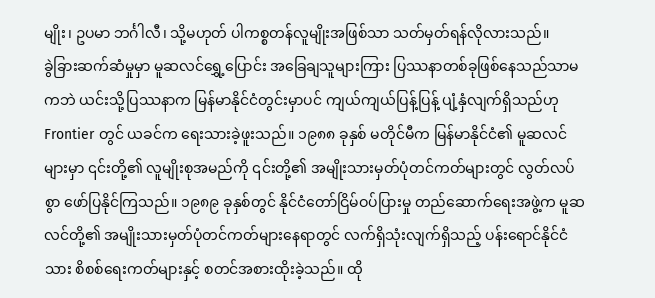မျိုး၊ ဥပမာ ဘင်္ဂါလီ၊ သို့မဟုတ် ပါကစ္စတန်လူမျိုးအဖြစ်သာ သတ်မှတ်ရန်လိုလားသည်။
ခွဲခြားဆက်ဆံမှုမှာ မူဆလင်ရွှေ့ပြောင်း အခြေချသူများကြား ပြဿနာတစ်ခုဖြစ်နေသည်သာမကဘဲ ယင်းသို့ပြဿနာက မြန်မာနိုင်ငံတွင်းမှာပင် ကျယ်ကျယ်ပြန့်ပြန့် ပျံ့နှံလျက်ရှိသည်ဟု Frontier တွင် ယခင်က ရေးသားခဲ့ဖူးသည်။ ၁၉၈၈ ခုနှစ် မတိုင်မီက မြန်မာနိုင်ငံ၏ မူဆလင်များမှာ ၎င်းတို့၏ လူမျိုးစုအမည်ကို ၎င်းတို့၏ အမျိုးသားမှတ်ပုံတင်ကတ်များတွင် လွတ်လပ်စွာ ဖော်ပြနိုင်ကြသည်။ ၁၉၈၉ ခုနှစ်တွင် နိုင်ငံတော်ငြိမ်ဝပ်ပြားမှု တည်ဆောက်ရေးအဖွဲ့က မူဆလင်တို့၏ အမျိုးသားမှတ်ပုံတင်ကတ်များနေရာတွင် လက်ရှိသုံးလျက်ရှိသည့် ပန်းရောင်နိုင်ငံသား စိစစ်ရေးကတ်များနှင့် စတင်အစားထိုးခဲ့သည်။ ထို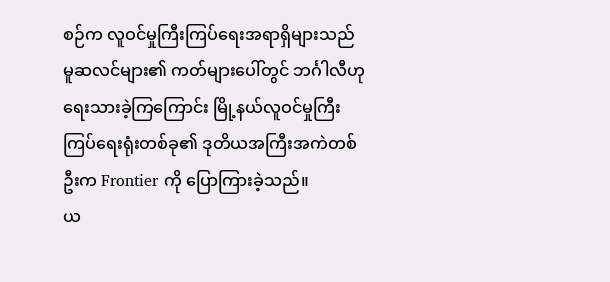စဉ်က လူဝင်မှုကြီးကြပ်ရေးအရာရှိများသည် မူဆလင်များ၏ ကတ်များပေါ်တွင် ဘင်္ဂါလီဟု ရေးသားခဲ့ကြကြောင်း မြို့နယ်လူဝင်မှုကြီးကြပ်ရေးရုံးတစ်ခု၏ ဒုတိယအကြီးအကဲတစ်ဦးက Frontier ကို ပြောကြားခဲ့သည်။
ယ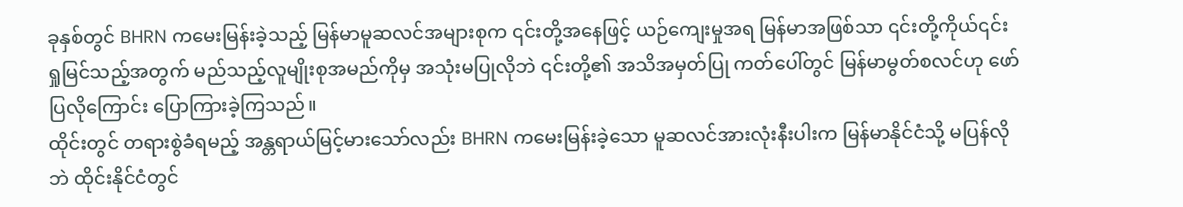ခုနှစ်တွင် BHRN ကမေးမြန်းခဲ့သည့် မြန်မာမူဆလင်အများစုက ၎င်းတို့အနေဖြင့် ယဉ်ကျေးမှုအရ မြန်မာအဖြစ်သာ ၎င်းတို့ကိုယ်၎င်း ရှုမြင်သည့်အတွက် မည်သည့်လူမျိုးစုအမည်ကိုမှ အသုံးမပြုလိုဘဲ ၎င်းတို့၏ အသိအမှတ်ပြု ကတ်ပေါ်တွင် မြန်မာမွတ်စလင်ဟု ဖော်ပြလိုကြောင်း ပြောကြားခဲ့ကြသည်။
ထိုင်းတွင် တရားစွဲခံရမည့် အန္တရာယ်မြင့်မားသော်လည်း BHRN ကမေးမြန်းခဲ့သော မူဆလင်အားလုံးနီးပါးက မြန်မာနိုင်ငံသို့ မပြန်လိုဘဲ ထိုင်းနိုင်ငံတွင်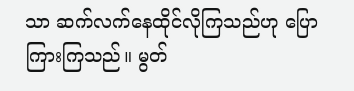သာ ဆက်လက်နေထိုင်လိုကြသည်ဟု ပြောကြားကြသည်။ မွတ်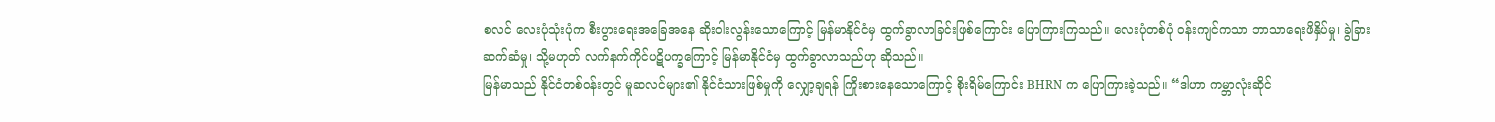စလင် လေးပုံသုံးပုံက စီးပွားရေးအခြေအနေ ဆိုးဝါးလွန်းသောကြောင့် မြန်မာနိုင်ငံမှ ထွက်ခွာလာခြင်းဖြစ်ကြောင်း ပြောကြားကြသည်။ လေးပုံတစ်ပုံ ဝန်းကျင်ကသာ ဘာသာရေးဖိနှိပ်မှု၊ ခွဲခြားဆက်ဆံမှု၊ သို့မဟုတ် လက်နက်ကိုင်ပဋိပက္ခကြောင့် မြန်မာနိုင်ငံမှ ထွက်ခွာလာသည်ဟု ဆိုသည်။
မြန်မာသည် နိုင်ငံတစ်ဝန်းတွင် မူဆလင်များ၏ နိုင်ငံသားဖြစ်မှုကို လျှော့ချရန် ကြိုးစားနေသောကြောင့် စိုးရိမ်ကြောင်း BHRN က ပြောကြားခဲ့သည်။ “ဒါဟာ ကမ္ဘာလုံးဆိုင်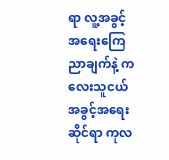ရာ လူ့အခွင့်အရေးကြေညာချက်နဲ့ ကလေးသူငယ်အခွင့်အရေးဆိုင်ရာ ကုလ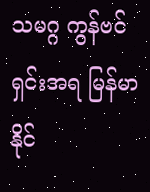သမဂ္ဂ ကွန်ဗင်ရှင်းအရ မြန်မာနိုင်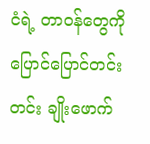ငံရဲ့ တာဝန်တွေကို ပြောင်ပြောင်တင်းတင်း ချိုးဖောက်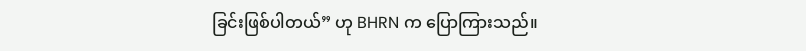ခြင်းဖြစ်ပါတယ်” ဟု BHRN က ပြောကြားသည်။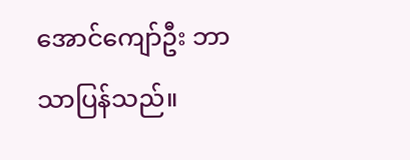အောင်ကျော်ဦး ဘာသာပြန်သည်။